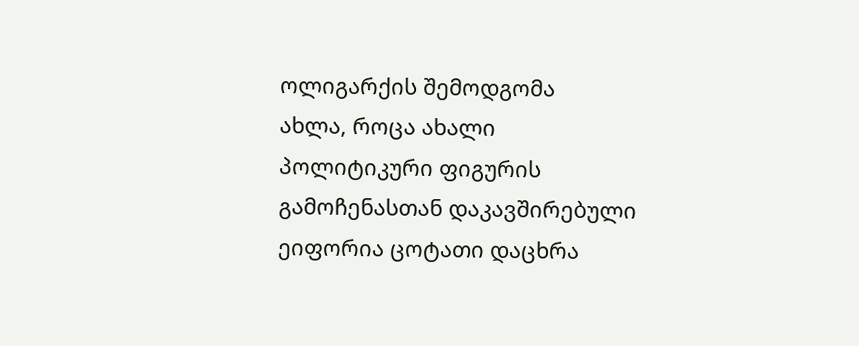ოლიგარქის შემოდგომა
ახლა, როცა ახალი პოლიტიკური ფიგურის გამოჩენასთან დაკავშირებული ეიფორია ცოტათი დაცხრა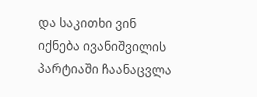და საკითხი ვინ იქნება ივანიშვილის პარტიაში ჩაანაცვლა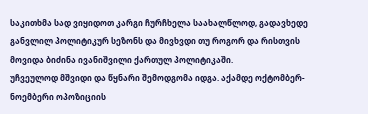საკითხმა სად ვიყიდოთ კარგი ჩურჩხელა საახალწლოდ, გადავხედე განვლილ პოლიტიკურ სეზონს და მივხვდი თუ როგორ და რისთვის მოვიდა ბიძინა ივანიშვილი ქართულ პოლიტიკაში.
უჩვეულოდ მშვიდი და წყნარი შემოდგომა იდგა. აქამდე ოქტომბერ-ნოემბერი ოპოზიციის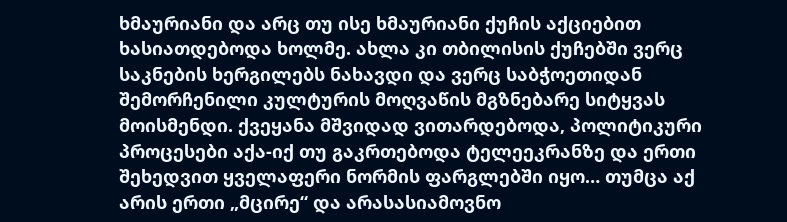ხმაურიანი და არც თუ ისე ხმაურიანი ქუჩის აქციებით ხასიათდებოდა ხოლმე. ახლა კი თბილისის ქუჩებში ვერც საკნების ხერგილებს ნახავდი და ვერც საბჭოეთიდან შემორჩენილი კულტურის მოღვაწის მგზნებარე სიტყვას მოისმენდი. ქვეყანა მშვიდად ვითარდებოდა, პოლიტიკური პროცესები აქა-იქ თუ გაკრთებოდა ტელეეკრანზე და ერთი შეხედვით ყველაფერი ნორმის ფარგლებში იყო… თუმცა აქ არის ერთი „მცირე“ და არასასიამოვნო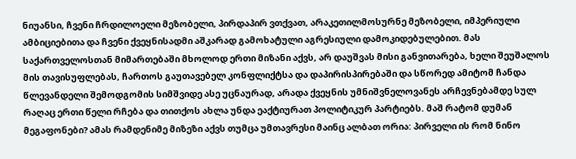ნიუანსი, ჩვენი ჩრდილოელი მეზობელი, პირდაპირ ვთქვათ, არაკეთილმოსურნე მეზობელი, იმპერიული ამბიციებითა და ჩვენი ქვეყნისადმი აშკარად გამოხატული აგრესიული დამოკიდებულებით. მას საქართველოსთან მიმართებაში მხოლოდ ერთი მიზანი აქვს, არ დაუშვას მისი განვითარება, ხელი შეუშალოს მის თავისუფლებას, ჩართოს გაუთავებელ კონფლიქტსა და დაპირისპირებაში და სწორედ ამიტომ ჩანდა წლევანდელი შემოდგომის სიმშვიდე ასე უცნაურად, არადა ქვეყნის უმნიშვნელოვანეს არჩევნებამდე სულ რაღაც ერთი წელი რჩება და თითქოს ახლა უნდა ეაქტიურათ პოლიტიკურ პარტიებს. მაშ რატომ დუმან მეგაფონები? ამას რამდენიმე მიზეზი აქვს თუმცა უმთავრესი მაინც ალბათ ორია: პირველი ის რომ ნინო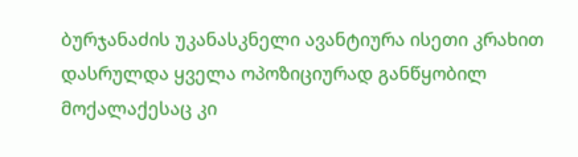ბურჯანაძის უკანასკნელი ავანტიურა ისეთი კრახით დასრულდა ყველა ოპოზიციურად განწყობილ მოქალაქესაც კი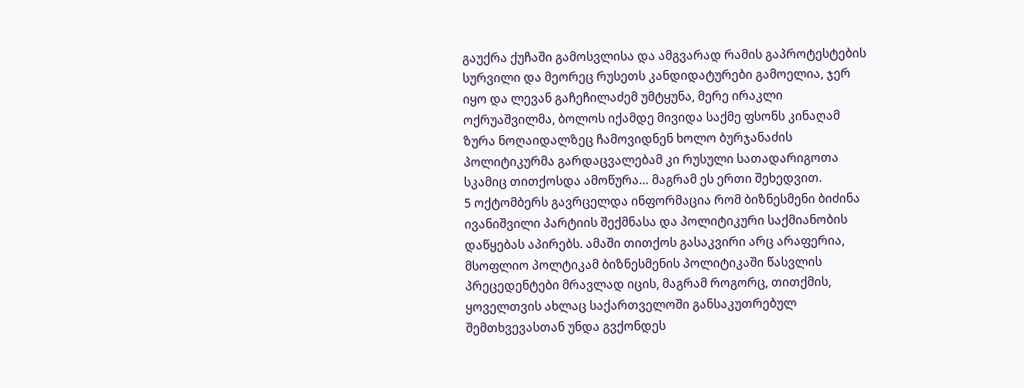გაუქრა ქუჩაში გამოსვლისა და ამგვარად რამის გაპროტესტების სურვილი და მეორეც რუსეთს კანდიდატურები გამოელია, ჯერ იყო და ლევან გაჩეჩილაძემ უმტყუნა, მერე ირაკლი ოქრუაშვილმა, ბოლოს იქამდე მივიდა საქმე ფსონს კინაღამ ზურა ნოღაიდალზეც ჩამოვიდნენ ხოლო ბურჯანაძის პოლიტიკურმა გარდაცვალებამ კი რუსული სათადარიგოთა სკამიც თითქოსდა ამოწურა… მაგრამ ეს ერთი შეხედვით.
5 ოქტომბერს გავრცელდა ინფორმაცია რომ ბიზნესმენი ბიძინა ივანიშვილი პარტიის შექმნასა და პოლიტიკური საქმიანობის დაწყებას აპირებს. ამაში თითქოს გასაკვირი არც არაფერია, მსოფლიო პოლტიკამ ბიზნესმენის პოლიტიკაში წასვლის პრეცედენტები მრავლად იცის, მაგრამ როგორც, თითქმის, ყოველთვის ახლაც საქართველოში განსაკუთრებულ შემთხვევასთან უნდა გვქონდეს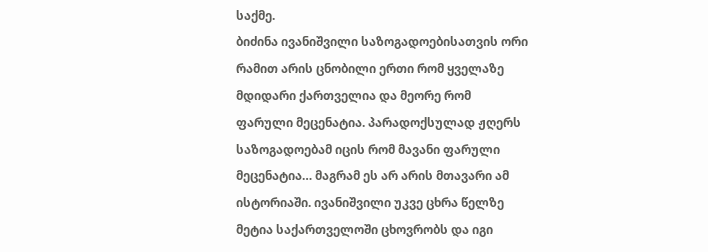საქმე.
ბიძინა ივანიშვილი საზოგადოებისათვის ორი რამით არის ცნობილი ერთი რომ ყველაზე მდიდარი ქართველია და მეორე რომ ფარული მეცენატია. პარადოქსულად ჟღერს საზოგადოებამ იცის რომ მავანი ფარული მეცენატია… მაგრამ ეს არ არის მთავარი ამ ისტორიაში. ივანიშვილი უკვე ცხრა წელზე მეტია საქართველოში ცხოვრობს და იგი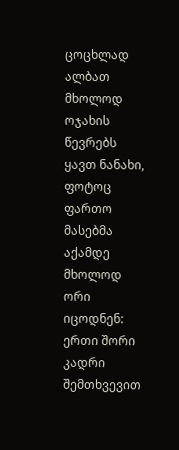ცოცხლად ალბათ მხოლოდ ოჯახის წევრებს ყავთ ნანახი, ფოტოც ფართო მასებმა აქამდე მხოლოდ ორი იცოდნენ: ერთი შორი კადრი შემთხვევით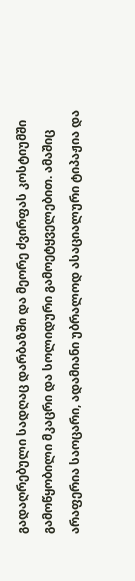გადაღრებული სადღაც დარბაზში და მეორე ძვირფას კოსტიუმში გამოწყობილი მკაცრი და სოლიდური გამოეტყველებით. ამაშიც არაფერია საოცარი, ადამიანი უბრალოდ ასაციალური ტიპაჟია და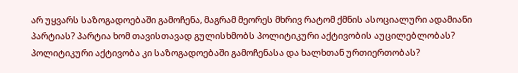არ უყვარს საზოგადოებაში გამოჩენა, მაგრამ მეორეს მხრივ რატომ ქმნის ასოციალური ადამიანი პარტიას? პარტია ხომ თავისთავად გულისხმობს პოლიტიკური აქტივობის აუცილებლობას? პოლიტიკური აქტივობა კი საზოგადოებაში გამოჩენასა და ხალხთან ურთიერთობას?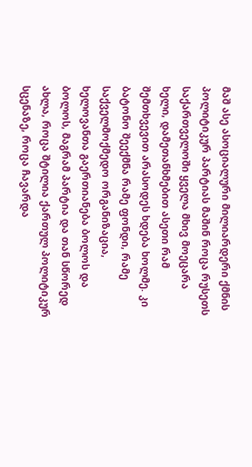მაშ ასე ასოციალური მილიარდერი ქმნის პოლიტიკურ პარტიას მაშინ როცა რუსეთს საქართველოში ყველა მხივ მოეცარა ხელი, დამეთანხმებით ასეთი რამ შემთხვევით არასოდეს ხდება ხოლმე. კი ბატონო შეექმნა რამე ფონდი, რამე საქველმოქმედო ორგანიზაცია, ხელოვანთა გაერთიანება ბოლოს და ბოლოს, მაგრამ პარტია და თან სწორედ ახლა, როცა შტილია ქართულ პოლიტიკურ სცენაზე, როცა ჩავარდა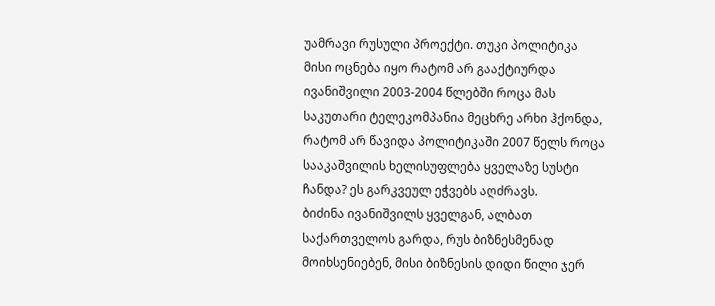უამრავი რუსული პროექტი. თუკი პოლიტიკა მისი ოცნება იყო რატომ არ გააქტიურდა ივანიშვილი 2003-2004 წლებში როცა მას საკუთარი ტელეკომპანია მეცხრე არხი ჰქონდა, რატომ არ წავიდა პოლიტიკაში 2007 წელს როცა სააკაშვილის ხელისუფლება ყველაზე სუსტი ჩანდა? ეს გარკვეულ ეჭვებს აღძრავს.
ბიძინა ივანიშვილს ყველგან, ალბათ საქართველოს გარდა, რუს ბიზნესმენად მოიხსენიებენ, მისი ბიზნესის დიდი წილი ჯერ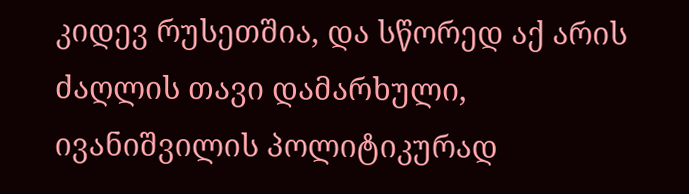კიდევ რუსეთშია, და სწორედ აქ არის ძაღლის თავი დამარხული, ივანიშვილის პოლიტიკურად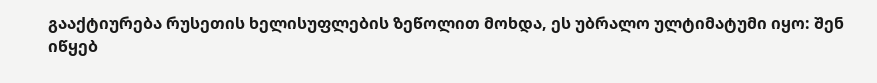გააქტიურება რუსეთის ხელისუფლების ზეწოლით მოხდა, ეს უბრალო ულტიმატუმი იყო: შენ იწყებ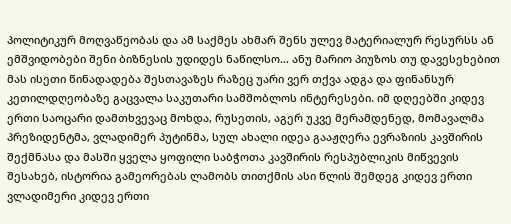პოლიტიკურ მოღვაწეობას და ამ საქმეს ახმარ შენს ულევ მატერიალურ რესურსს ან ემშვიდობები შენი ბიზნესის უდიდეს ნაწილსო… ანუ მარიო პიუზოს თუ დავესეხებით მას ისეთი წინადადება შესთავაზეს რაზეც უარი ვერ თქვა ადგა და ფინანსურ კეთილდღეობაზე გაცვალა საკუთარი სამშობლოს ინტერესები. იმ დღეებში კიდევ ერთი საოცარი დამთხვევაც მოხდა, რუსეთის, აგერ უკვე მერამდენედ, მომავალმა პრეზიდენტმა, ვლადიმერ პუტინმა, სულ ახალი იდეა გააჟღერა ევრაზიის კავშირის შექმნასა და მასში ყველა ყოფილი საბჭოთა კავშირის რესპუბლიკის მიწვევის შესახებ, ისტორია გამეორებას ლამობს თითქმის ასი წლის შემდეგ კიდევ ერთი ვლადიმერი კიდევ ერთი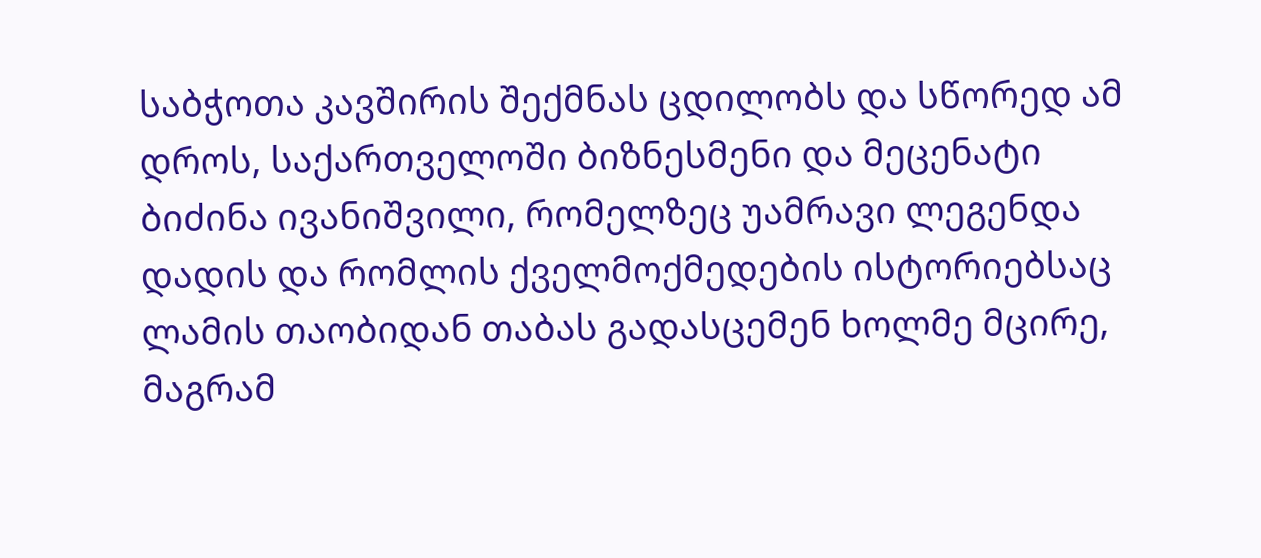საბჭოთა კავშირის შექმნას ცდილობს და სწორედ ამ დროს, საქართველოში ბიზნესმენი და მეცენატი ბიძინა ივანიშვილი, რომელზეც უამრავი ლეგენდა დადის და რომლის ქველმოქმედების ისტორიებსაც ლამის თაობიდან თაბას გადასცემენ ხოლმე მცირე, მაგრამ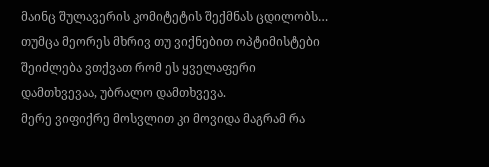მაინც შულავერის კომიტეტის შექმნას ცდილობს… თუმცა მეორეს მხრივ თუ ვიქნებით ოპტიმისტები შეიძლება ვთქვათ რომ ეს ყველაფერი დამთხვევაა, უბრალო დამთხვევა.
მერე ვიფიქრე მოსვლით კი მოვიდა მაგრამ რა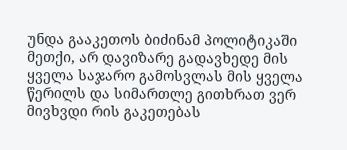უნდა გააკეთოს ბიძინამ პოლიტიკაში მეთქი, არ დავიზარე გადავხედე მის ყველა საჯარო გამოსვლას მის ყველა წერილს და სიმართლე გითხრათ ვერ მივხვდი რის გაკეთებას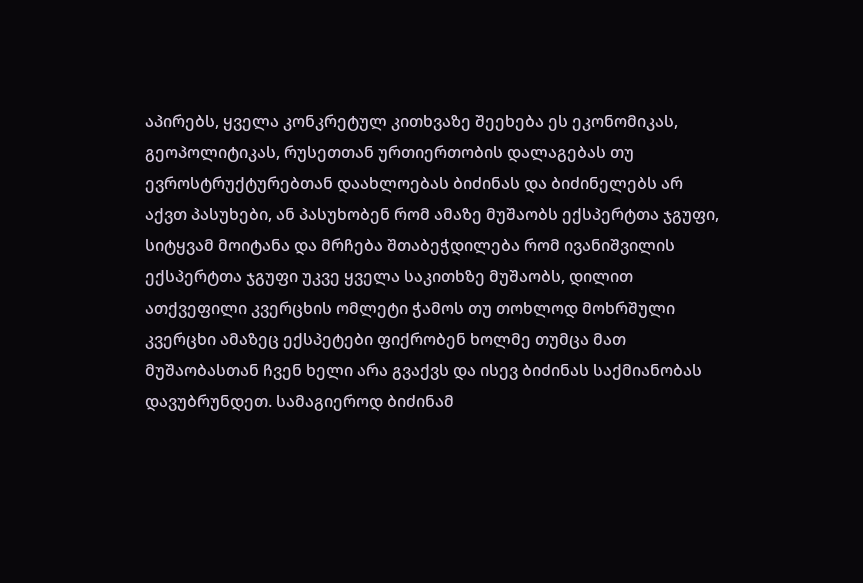აპირებს, ყველა კონკრეტულ კითხვაზე შეეხება ეს ეკონომიკას, გეოპოლიტიკას, რუსეთთან ურთიერთობის დალაგებას თუ ევროსტრუქტურებთან დაახლოებას ბიძინას და ბიძინელებს არ აქვთ პასუხები, ან პასუხობენ რომ ამაზე მუშაობს ექსპერტთა ჯგუფი, სიტყვამ მოიტანა და მრჩება შთაბეჭდილება რომ ივანიშვილის ექსპერტთა ჯგუფი უკვე ყველა საკითხზე მუშაობს, დილით ათქვეფილი კვერცხის ომლეტი ჭამოს თუ თოხლოდ მოხრშული კვერცხი ამაზეც ექსპეტები ფიქრობენ ხოლმე თუმცა მათ მუშაობასთან ჩვენ ხელი არა გვაქვს და ისევ ბიძინას საქმიანობას დავუბრუნდეთ. სამაგიეროდ ბიძინამ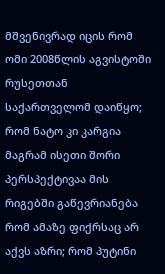მშვენივრად იცის რომ ომი 2008წლის აგვისტოში რუსეთთან საქართველომ დაიწყო; რომ ნატო კი კარგია მაგრამ ისეთი შორი პერსპექტივაა მის რიგებში გაწევრიანება რომ ამაზე ფიქრსაც არ აქვს აზრი; რომ პუტინი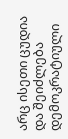არც ისეთი ცუდია და შეიძლება დემოკრატიული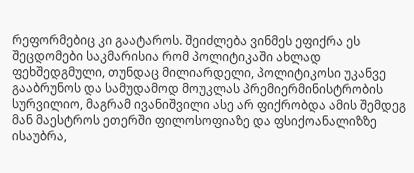რეფორმებიც კი გაატაროს. შეიძლება ვინმეს ეფიქრა ეს შეცდომები საკმარისია რომ პოლიტიკაში ახლად ფეხშედგმული, თუნდაც მილიარდელი, პოლიტიკოსი უკანვე გააბრუნოს და სამუდამოდ მოუკლას პრემიერმინისტრობის სურვილიო, მაგრამ ივანიშვილი ასე არ ფიქრობდა ამის შემდეგ მან მაესტროს ეთერში ფილოსოფიაზე და ფსიქოანალიზზე ისაუბრა,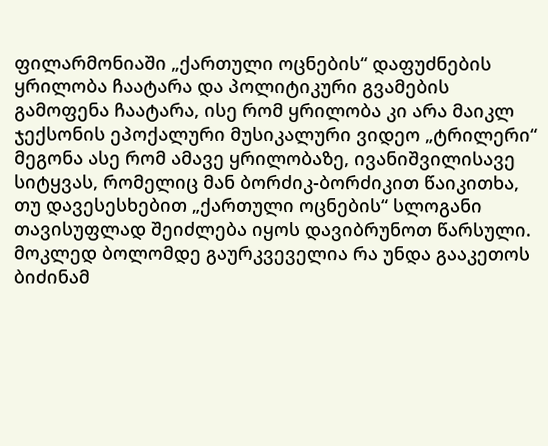ფილარმონიაში „ქართული ოცნების“ დაფუძნების ყრილობა ჩაატარა და პოლიტიკური გვამების გამოფენა ჩაატარა, ისე რომ ყრილობა კი არა მაიკლ ჯექსონის ეპოქალური მუსიკალური ვიდეო „ტრილერი“ მეგონა ასე რომ ამავე ყრილობაზე, ივანიშვილისავე სიტყვას, რომელიც მან ბორძიკ-ბორძიკით წაიკითხა, თუ დავესესხებით „ქართული ოცნების“ სლოგანი თავისუფლად შეიძლება იყოს დავიბრუნოთ წარსული. მოკლედ ბოლომდე გაურკვეველია რა უნდა გააკეთოს ბიძინამ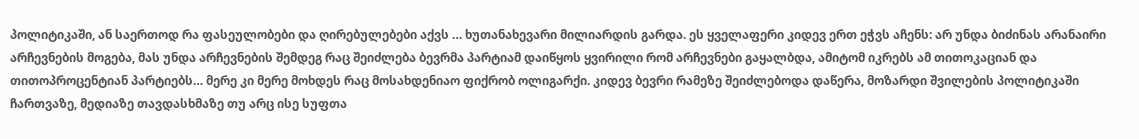პოლიტიკაში, ან საერთოდ რა ფასეულობები და ღირებულებები აქვს … ხუთანახევარი მილიარდის გარდა. ეს ყველაფერი კიდევ ერთ ეჭვს აჩენს: არ უნდა ბიძინას არანაირი არჩევნების მოგება, მას უნდა არჩევნების შემდეგ რაც შეიძლება ბევრმა პარტიამ დაიწყოს ყვირილი რომ არჩევნები გაყალბდა, ამიტომ იკრებს ამ თითოკაციან და თითოპროცენტიან პარტიებს… მერე კი მერე მოხდეს რაც მოსახდენიაო ფიქრობ ოლიგარქი. კიდევ ბევრი რამეზე შეიძლებოდა დაწერა, მოზარდი შვილების პოლიტიკაში ჩართვაზე, მედიაზე თავდასხმაზე თუ არც ისე სუფთა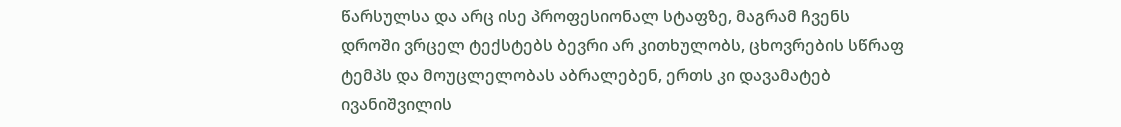წარსულსა და არც ისე პროფესიონალ სტაფზე, მაგრამ ჩვენს დროში ვრცელ ტექსტებს ბევრი არ კითხულობს, ცხოვრების სწრაფ ტემპს და მოუცლელობას აბრალებენ, ერთს კი დავამატებ ივანიშვილის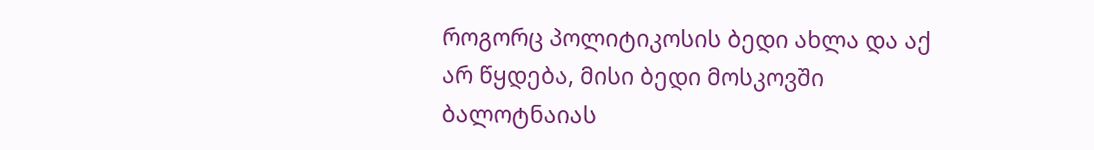როგორც პოლიტიკოსის ბედი ახლა და აქ არ წყდება, მისი ბედი მოსკოვში ბალოტნაიას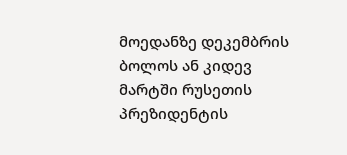მოედანზე დეკემბრის ბოლოს ან კიდევ მარტში რუსეთის პრეზიდენტის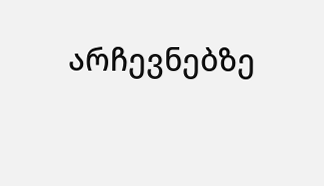არჩევნებზე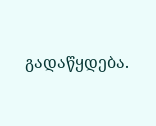გადაწყდება.